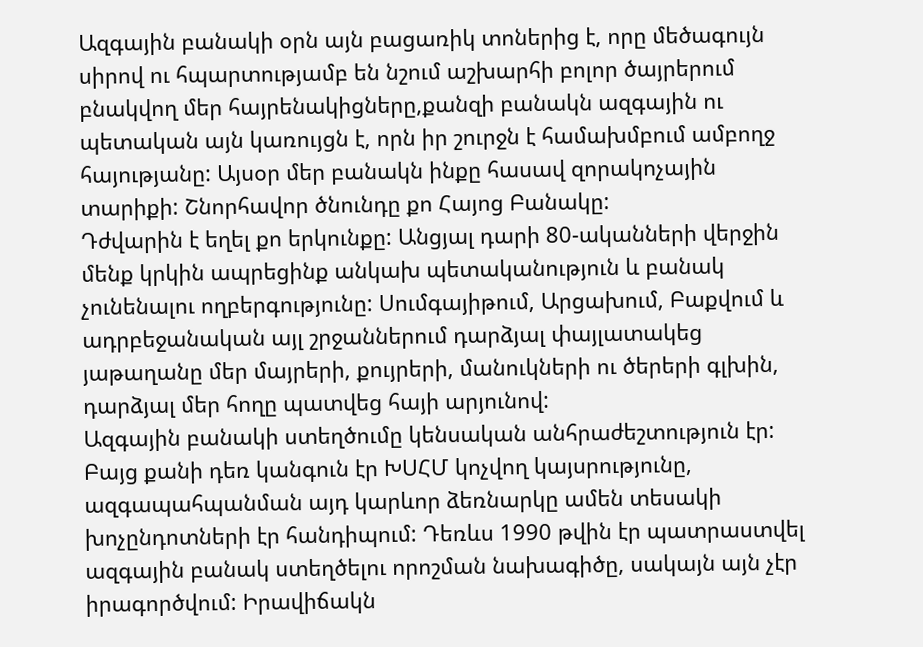Ազգային բանակի օրն այն բացառիկ տոներից է, որը մեծագույն սիրով ու հպարտությամբ են նշում աշխարհի բոլոր ծայրերում բնակվող մեր հայրենակիցները,քանզի բանակն ազգային ու պետական այն կառույցն է, որն իր շուրջն է համախմբում ամբողջ հայությանը: Այսօր մեր բանակն ինքը հասավ զորակոչային տարիքի: Շնորհավոր ծնունդը քո Հայոց Բանակը:
Դժվարին է եղել քո երկունքը: Անցյալ դարի 80-ականների վերջին մենք կրկին ապրեցինք անկախ պետականություն և բանակ չունենալու ողբերգությունը: Սումգայիթում, Արցախում, Բաքվում և ադրբեջանական այլ շրջաններում դարձյալ փայլատակեց յաթաղանը մեր մայրերի, քույրերի, մանուկների ու ծերերի գլխին, դարձյալ մեր հողը պատվեց հայի արյունով:
Ազգային բանակի ստեղծումը կենսական անհրաժեշտություն էր: Բայց քանի դեռ կանգուն էր ԽՍՀՄ կոչվող կայսրությունը, ազգապահպանման այդ կարևոր ձեռնարկը ամեն տեսակի խոչընդոտների էր հանդիպում: Դեռևս 1990 թվին էր պատրաստվել ազգային բանակ ստեղծելու որոշման նախագիծը, սակայն այն չէր իրագործվում: Իրավիճակն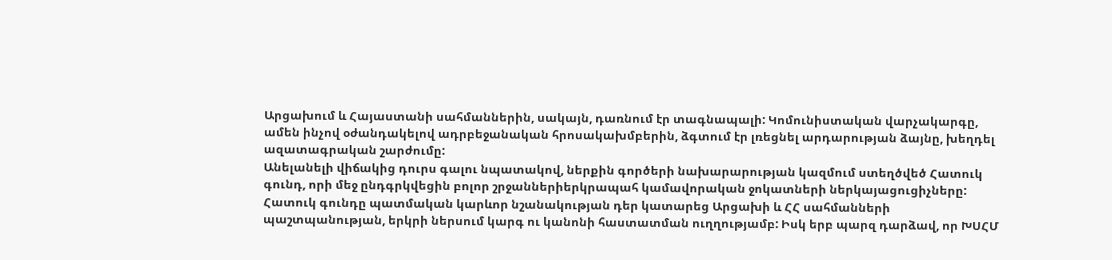Արցախում և Հայաստանի սահմաններին, սակայն, դառնում էր տագնապալի: Կոմունիստական վարչակարգը, ամեն ինչով օժանդակելով ադրբեջանական հրոսակախմբերին, ձգտում էր լռեցնել արդարության ձայնը, խեղդել ազատագրական շարժումը:
Անելանելի վիճակից դուրս գալու նպատակով, ներքին գործերի նախարարության կազմում ստեղծվեծ Հատուկ գունդ, որի մեջ ընդգրկվեցին բոլոր շրջաններիերկրապահ կամավորական ջոկատների ներկայացուցիչները: Հատուկ գունդը պատմական կարևոր նշանակության դեր կատարեց Արցախի և ՀՀ սահմանների պաշտպանության, երկրի ներսում կարգ ու կանոնի հաստատման ուղղությամբ: Իսկ երբ պարզ դարձավ, որ ԽՍՀՄ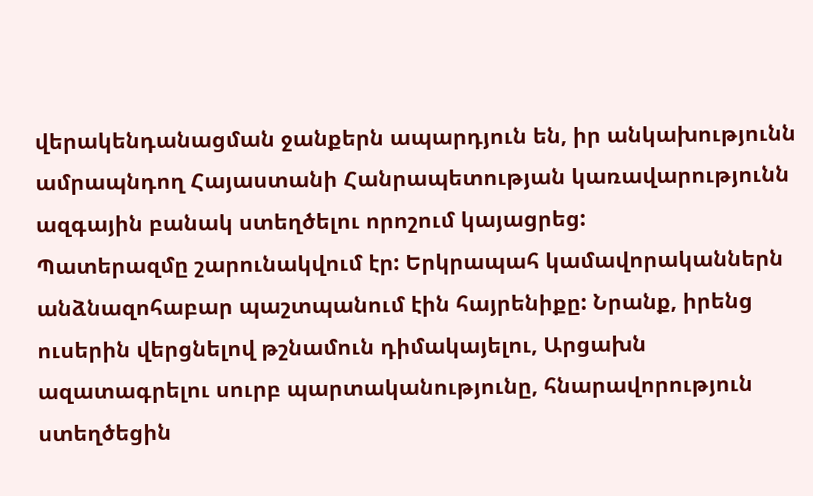վերակենդանացման ջանքերն ապարդյուն են, իր անկախությունն ամրապնդող Հայաստանի Հանրապետության կառավարությունն ազգային բանակ ստեղծելու որոշում կայացրեց:
Պատերազմը շարունակվում էր: Երկրապահ կամավորականներն անձնազոհաբար պաշտպանում էին հայրենիքը: Նրանք, իրենց ուսերին վերցնելով թշնամուն դիմակայելու, Արցախն ազատագրելու սուրբ պարտականությունը, հնարավորություն ստեղծեցին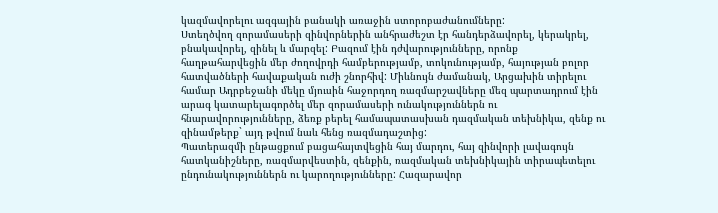կազմավորելու ազգային բանակի առաջին ստորոբաժանումները:
Ստեղծվող զորամասերի զինվորներին անհրաժեշտ էր հանդերձավորել, կերակրել, բնակավորել, զինել և մարզել: Բազում էին դժվարությունները, որոնք հաղթահարվեցին մեր ժողովրդի համբերությամբ, տոկունությամբ, հայության բոլոր հատվածների հավաքական ուժի շնորհիվ: Միևնույն ժամանակ, Արցախին տիրելու համար Ադրբեջանի մեկը մյուսին հաջորդող ռազմարշավները մեզ պարտադրում էին արագ կատարելագործել մեր զորամասերի ունակություններն ու հնարավորությունները, ձեռք բերել համապատասխան դազմական տեխնիկա, զենք ու զինամթերք` այդ թվում նաև հենց ռազմադաշտից:
Պատերազմի ընթացքում բացահայտվեցին հայ մարդու, հայ զինվորի լավագույն հատկանիշները, ռազմարվեստին, զենքին, ռազմական տեխնիկային տիրապետելու ընդունակություններն ու կարողությունները: Հազարավոր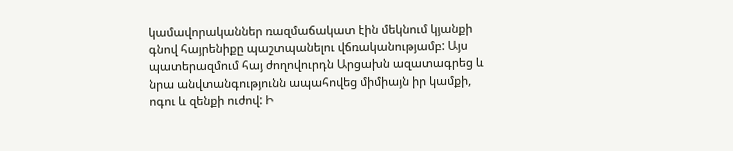կամավորականներ ռազմաճակատ էին մեկնում կյանքի գնով հայրենիքը պաշտպանելու վճռականությամբ: Այս պատերազմում հայ ժողովուրդն Արցախն ազատագրեց և նրա անվտանգությունն ապահովեց միմիայն իր կամքի, ոգու և զենքի ուժով: Ի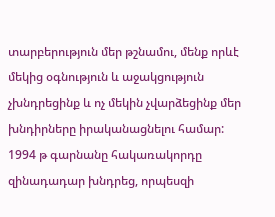տարբերություն մեր թշնամու, մենք որևէ մեկից օգնություն և աջակցություն չխնդրեցինք և ոչ մեկին չվարձեցինք մեր խնդիրները իրականացնելու համար: 1994 թ գարնանը հակառակորդը զինադադար խնդրեց, որպեսզի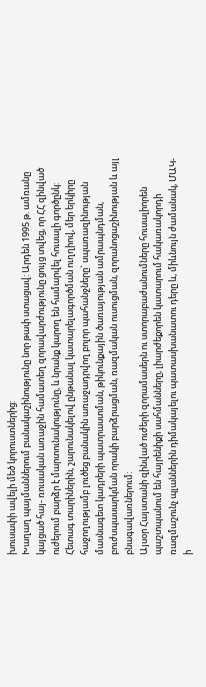խուսափի ավելի մեծ կորուստներից:
Խաղաղ պայմաններում բանակաշինությունը նոր թափ ստացավ: Արդեն 1995 թ. ամռանը կայցած հայ- ռուսական առաջին համատեղ զորավարժությունը ցույց տվեց, որ ՀՀ զինված ուժերում բարձր է մարտունակությունը, և նրանք կարող են համարվել հուսալի գործընկ:
Հետագ տարիներին, շարունակելով ընթանալ կատարելագործման ուղղիով, մեր երկիրը հաջողությամբ լուծեց բանակին առաջադրվող բոլոր պահանջները` սպառազինության մասնագետ կադրերի պատրաստման, թիկունքային ծառայության ամրապնդման, բուժսպասարկման որակի բարձրացման, ռազմական ուսուցման, զորանոցաշինության և այլ բնագավառներում:
Այսօր Հայստանի զինված ուժերի զորամասերն ու ստորաբաժանումները հուսալիորեն պաշտպանում են հայրենիքի սահմանները, լիարժեքորեն կատարում հակառակորդի ռազմաշունչ պլաններին դիմակայելու պատասխանատու դերը և, միևնույն ժամանակ, ՄԱԿ-ի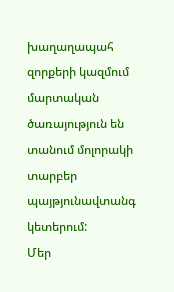խաղաղապահ զորքերի կազմում մարտական ծառայություն են տանում մոլորակի տարբեր պայթյունավտանգ կետերում:
Մեր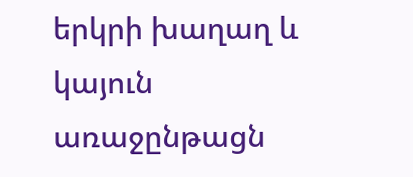երկրի խաղաղ և կայուն առաջընթացն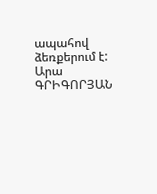ապահով ձեռքերում է:
Արա ԳՐԻԳՈՐՅԱՆ